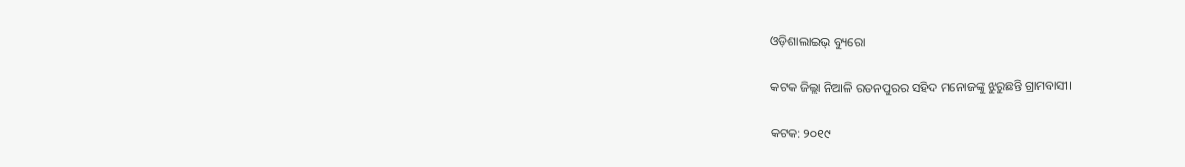ଓଡ଼ିଶାଲାଇଭ୍‌ ବ୍ୟୁରୋ

କଟକ ଜିଲ୍ଲା ନିଆଳି ରତନପୁରର ସହିଦ ମନୋଜଙ୍କୁ ଝୁରୁଛନ୍ତି ଗ୍ରାମବାସୀ।

କଟକ: ୨୦୧୯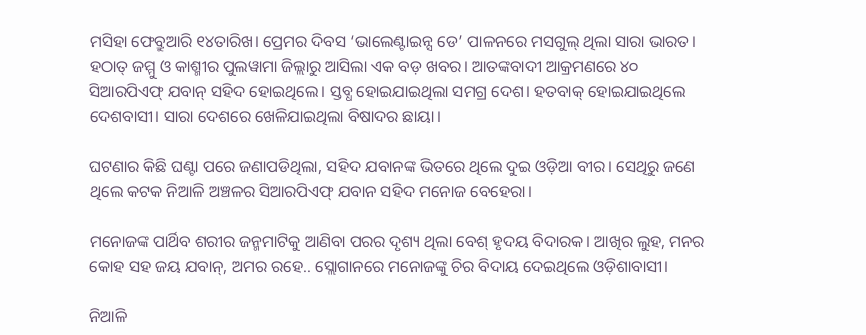ମସିହା ଫେବ୍ରୁଆରି ୧୪ତାରିଖ। ପ୍ରେମର ଦିବସ ‘ଭାଲେଣ୍ଟାଇନ୍ସ ଡେ’ ପାଳନରେ ମସଗୁଲ୍ ଥିଲା ସାରା ଭାରତ। ହଠାତ୍ ଜମ୍ମୁ ଓ କାଶ୍ମୀର ପୁଲୱାମା ଜିଲ୍ଲାରୁ ଆସିଲା ଏକ ବଡ଼ ଖବର। ଆତଙ୍କବାଦୀ ଆକ୍ରମଣରେ ୪୦ ସିଆରପିଏଫ୍ ଯବାନ୍ ସହିଦ ହୋଇଥିଲେ। ସ୍ତବ୍ଧ ହୋଇଯାଇଥିଲା ସମଗ୍ର ଦେଶ। ହତବାକ୍ ହୋଇଯାଇଥିଲେ ଦେଶବାସୀ। ସାରା ଦେଶରେ ଖେଳିଯାଇଥିଲା ବିଷାଦର ଛାୟା।

ଘଟଣାର କିଛି ଘଣ୍ଟା ପରେ ଜଣାପଡିଥିଲା, ସହିଦ ଯବାନଙ୍କ ଭିତରେ ଥିଲେ ଦୁଇ ଓଡ଼ିଆ ବୀର। ସେଥିରୁ ଜଣେ ଥିଲେ କଟକ ନିଆଳି ଅଞ୍ଚଳର ସିଆରପିଏଫ୍ ଯବାନ ସହିଦ ମନୋଜ ବେହେରା।

ମନୋଜଙ୍କ ପାର୍ଥିବ ଶରୀର ଜନ୍ମମାଟିକୁ ଆଣିବା ପରର ଦୃଶ୍ୟ ଥିଲା ବେଶ୍ ହୃଦୟ ବିଦାରକ। ଆଖିର ଲୁହ, ମନର କୋହ ସହ ଜୟ ଯବାନ୍, ଅମର ରହେ.. ସ୍ଲୋଗାନରେ ମନୋଜଙ୍କୁ ଚିର ବିଦାୟ ଦେଇଥିଲେ ଓଡ଼ିଶାବାସୀ।

ନିଆଳି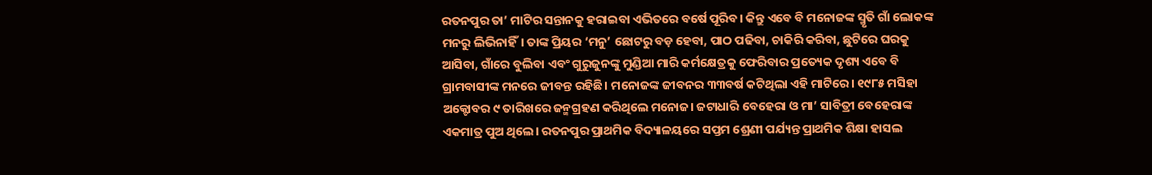ରତନପୁର ତା’ ମାଟିର ସନ୍ତାନକୁ ହରାଇବା ଏଭିତରେ ବର୍ଷେ ପୂରିବ। କିନ୍ତୁ ଏବେ ବି ମନୋଜଙ୍କ ସ୍ମୃତି ଗାଁ ଲୋକଙ୍କ ମନରୁ ଲିଭିନାହିଁ। ତାଙ୍କ ପ୍ରିୟର ‘ମନୁ’ ଛୋଟରୁ ବଡ଼ ହେବା, ପାଠ ପଢିବା, ଚାକିରି କରିବା, ଛୁଟିରେ ଘରକୁ ଆସିବା, ଗାଁରେ ବୁଲିବା ଏବଂ ଗୁରୁଜୁନଙ୍କୁ ମୁଣ୍ଡିଆ ମାରି କର୍ମକ୍ଷେତ୍ରକୁ ଫେରିବାର ପ୍ରତ୍ୟେକ ଦୃଶ୍ୟ ଏବେ ବି ଗ୍ରାମବାସୀଙ୍କ ମନରେ ଜୀବନ୍ତ ରହିଛି। ମନୋଜଙ୍କ ଜୀବନର ୩୩ବର୍ଷ କଟିଥିଲା ଏହି ମାଟିରେ। ୧୯୮୫ ମସିହା ଅକ୍ଟୋବର ୯ ତାରିଖରେ ଜନ୍ମଗ୍ରହଣ କରିଥିଲେ ମନୋଜ। ଜଟାଧାରି ବେହେରା ଓ ମା’ ସାବିତ୍ରୀ ବେହେରାଙ୍କ ଏକମାତ୍ର ପୁଅ ଥିଲେ। ରତନପୁର ପ୍ରାଥମିକ ବିଦ୍ୟାଳୟରେ ସପ୍ତମ ଶ୍ରେଣୀ ପର୍ଯ୍ୟନ୍ତ ପ୍ରାଥମିକ ଶିକ୍ଷା ହାସଲ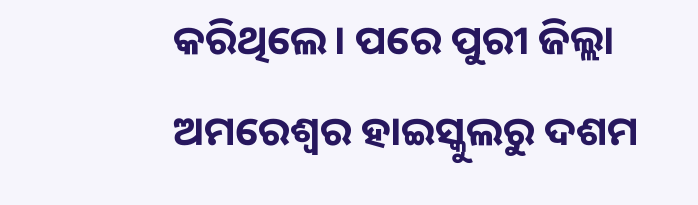କରିଥିଲେ। ପରେ ପୁରୀ ଜିଲ୍ଲା ଅମରେଶ୍ୱର ହାଇସ୍କୁଲରୁ ଦଶମ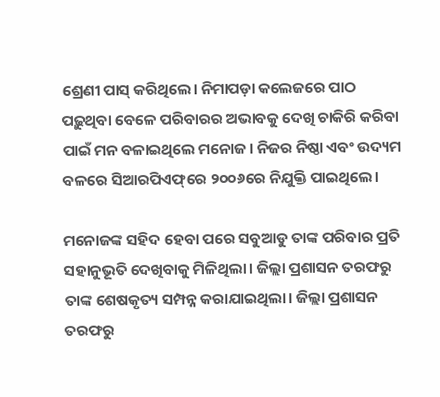ଶ୍ରେଣୀ ପାସ୍‌ କରିଥିଲେ। ନିମାପଡ଼ା କଲେଜରେ ପାଠ ପଢ଼ୁଥିବା ବେଳେ ପରିବାରର ଅଭାବକୁ ଦେଖି ଚାକିରି କରିବା ପାଇଁ ମନ ବଳାଇଥିଲେ ମନୋଜ। ନିଜର ନିଷ୍ଠା ଏବଂ ଉଦ୍ୟମ ବଳରେ ସିଆରପିଏଫ୍‌ରେ ୨୦୦୬ରେ ନିଯୁକ୍ତି ପାଇଥିଲେ।

ମନୋଜଙ୍କ ସହିଦ ହେବା ପରେ ସବୁଆଡୁ ତାଙ୍କ ପରିବାର ପ୍ରତି ସହାନୁଭୂତି ଦେଖିବାକୁ ମିଳିଥିଲା। ଜିଲ୍ଲା ପ୍ରଶାସନ ତରଫରୁ ତାଙ୍କ ଶେଷକୃତ୍ୟ ସମ୍ପନ୍ନ କରାଯାଇଥିଲା। ଜିଲ୍ଲା ପ୍ରଶାସନ ତରଫରୁ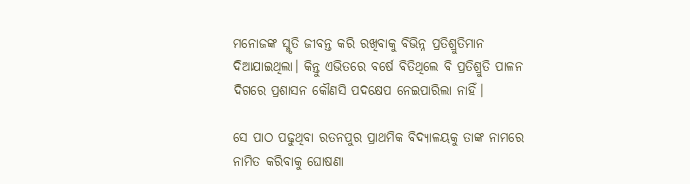ମନୋଜଙ୍କ ସ୍ମୃତି ଜୀବନ୍ତ କରି ରଖିବାକୁ ବିଭିନ୍ନ ପ୍ରତିଶ୍ରୁତିମାନ ଦିଆଯାଇଥିଲା। କିନ୍ତୁ ଏଭିତରେ ବର୍ଷେ ବିତିଥିଲେ ବି ପ୍ରତିଶ୍ରୁତି ପାଳନ ଦିଗରେ ପ୍ରଶାସନ କୌଣସି ପଦକ୍ଷେପ ନେଇପାରିଲା ନାହିଁ।

ସେ ପାଠ ପଢୁଥିବା ରତନପୁର ପ୍ରାଥମିକ ବିଦ୍ୟାଳୟକୁ ତାଙ୍କ ନାମରେ ନାମିତ କରିବାକୁ ଘୋଷଣା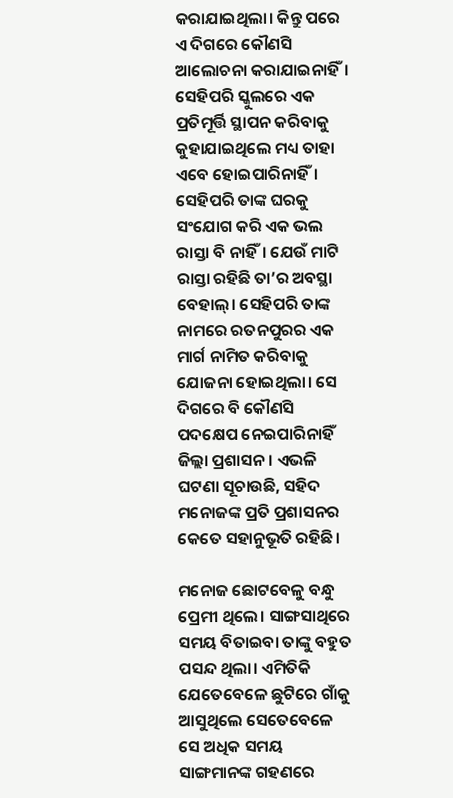କରାଯାଇଥିଲା। କିନ୍ତୁ ପରେ ଏ ଦିଗରେ କୌଣସି ଆଲୋଚନା କରାଯାଇନାହିଁ। ସେହିପରି ସ୍କୁଲରେ ଏକ ପ୍ରତିମୂର୍ତ୍ତି ସ୍ଥାପନ କରିବାକୁ କୁହାଯାଇଥିଲେ ମଧ୍ୟ ତାହା ଏବେ ହୋଇପାରିନାହିଁ। ସେହିପରି ତାଙ୍କ ଘରକୁ ସଂଯୋଗ କରି ଏକ ଭଲ ରାସ୍ତା ବି ନାହିଁ। ଯେଉଁ ମାଟି ରାସ୍ତା ରହିଛି ତା’ର ଅବସ୍ଥା ବେହାଲ୍। ସେହିପରି ତାଙ୍କ ନାମରେ ରତନପୁରର ଏକ ମାର୍ଗ ନାମିତ କରିବାକୁ ଯୋଜନା ହୋଇଥିଲା। ସେ ଦିଗରେ ବି କୌଣସି ପଦକ୍ଷେପ ନେଇପାରିନାହିଁ ଜିଲ୍ଲା ପ୍ରଶାସନ। ଏଭଳି ଘଟଣା ସୂଚାଉଛି, ସହିଦ ମନୋଜଙ୍କ ପ୍ରତି ପ୍ରଶାସନର କେତେ ସହାନୁଭୂତି ରହିଛି।

ମନୋଜ ଛୋଟବେଳୁ ବନ୍ଧୁ ପ୍ରେମୀ ଥିଲେ। ସାଙ୍ଗସାଥିରେ ସମୟ ବିତାଇବା ତାଙ୍କୁ ବହୁତ ପସନ୍ଦ ଥିଲା। ଏମିତିକି ଯେତେବେଳେ ଛୁଟିରେ ଗାଁକୁ ଆସୁଥିଲେ ସେତେବେଳେ ସେ ଅଧିକ ସମୟ ସାଙ୍ଗମାନଙ୍କ ଗହଣରେ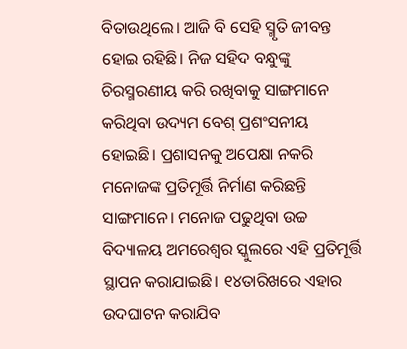ବିତାଉଥିଲେ। ଆଜି ବି ସେହି ସ୍ମୃତି ଜୀବନ୍ତ ହୋଇ ରହିଛି। ନିଜ ସହିଦ ବନ୍ଧୁଙ୍କୁ ଚିରସ୍ମରଣୀୟ କରି ରଖିବାକୁ ସାଙ୍ଗମାନେ କରିଥିବା ଉଦ୍ୟମ ବେଶ୍ ପ୍ରଶଂସନୀୟ ହୋଇଛି। ପ୍ରଶାସନକୁ ଅପେକ୍ଷା ନକରି ମନୋଜଙ୍କ ପ୍ରତିମୂର୍ତ୍ତି ନିର୍ମାଣ କରିଛନ୍ତି ସାଙ୍ଗମାନେ। ମନୋଜ ପଢୁଥିବା ଉଚ୍ଚ ବିଦ୍ୟାଳୟ ଅମରେଶ୍ୱର ସ୍କୁଲରେ ଏହି ପ୍ରତିମୂର୍ତ୍ତି ସ୍ଥାପନ କରାଯାଇଛି। ୧୪ତାରିଖରେ ଏହାର ଉଦଘାଟନ କରାଯିବ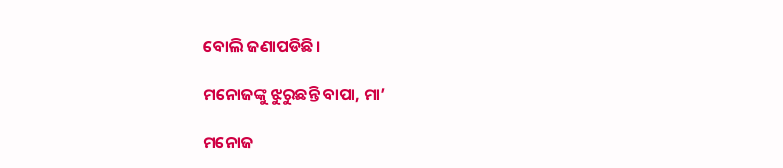ବୋଲି ଜଣାପଡିଛି।

ମନୋଜଙ୍କୁ ଝୁରୁଛନ୍ତି ବାପା, ମା’

ମନୋଜ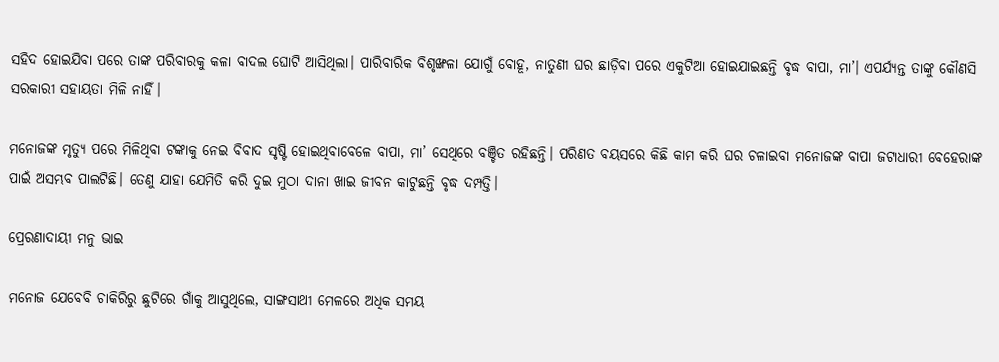ସହିଦ ହୋଇଯିବା ପରେ ତାଙ୍କ ପରିବାରକୁ କଳା ବାଦଲ ଘୋଟି ଆସିଥିଲା। ପାରିବାରିକ ବିଶୃଙ୍ଖଳା ଯୋଗୁଁ ବୋହୂ, ନାତୁଣୀ ଘର ଛାଡ଼ିବା ପରେ ଏକୁଟିଆ ହୋଇଯାଇଛନ୍ତି ବୃଦ୍ଧ ବାପା, ମା’। ଏପର୍ଯ୍ୟନ୍ତ ତାଙ୍କୁ କୌଣସି ସରକାରୀ ସହାୟତା ମିଳି ନାହିଁ।

ମନୋଜଙ୍କ ମୃତ୍ୟୁ ପରେ ମିଳିଥିବା ଟଙ୍କାକୁ ନେଇ ବିବାଦ ସୃଷ୍ଟି ହୋଇଥିବାବେଳେ ବାପା, ମା’ ସେଥିରେ ବଞ୍ଚିତ ରହିଛନ୍ତି। ପରିଣତ ବୟସରେ କିଛି କାମ କରି ଘର ଚଳାଇବା ମନୋଜଙ୍କ ବାପା ଜଟାଧାରୀ ବେହେରାଙ୍କ ପାଇଁ ଅସମ୍ଭବ ପାଲଟିଛି। ତେଣୁ ଯାହା ଯେମିତି କରି ଦୁଇ ମୁଠା ଦାନା ଖାଇ ଜୀବନ କାଟୁଛନ୍ତି ବୃଦ୍ଧ ଦମ୍ପତ୍ତି।

ପ୍ରେରଣାଦାୟୀ ମନୁ ଭାଇ

ମନୋଜ ଯେବେବି ଚାକିରିରୁ ଛୁଟିରେ ଗାଁକୁ ଆସୁଥିଲେ, ସାଙ୍ଗସାଥୀ ମେଳରେ ଅଧିକ ସମୟ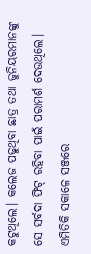କଟୁଥିଲେ। କଲେଜ ପଢୁଥିବା ଛାତ୍ର ତଥା ଜୁନିୟରମାନଙ୍କୁ ସେ ସର୍ବଦା ଫିଟ୍ ରହିବା ପାଇଁ ପରାମର୍ଶ ଦେଉଥିଲେ। ଏମିତିକି ସକାଳେ ସଞ୍ଜରେ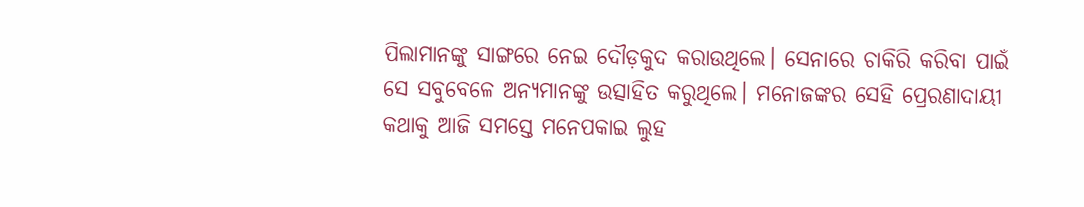ପିଲାମାନଙ୍କୁ ସାଙ୍ଗରେ ନେଇ ଦୌଡ଼କୁଦ କରାଉଥିଲେ। ସେନାରେ ଚାକିରି କରିବା ପାଇଁ ସେ ସବୁବେଳେ ଅନ୍ୟମାନଙ୍କୁ ଉତ୍ସାହିତ କରୁଥିଲେ। ମନୋଜଙ୍କର ସେହି ପ୍ରେରଣାଦାୟୀ କଥାକୁ ଆଜି ସମସ୍ତେ ମନେପକାଇ ଲୁହ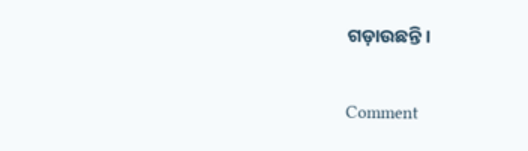ଗଡ଼ାଉଛନ୍ତି।

Comment